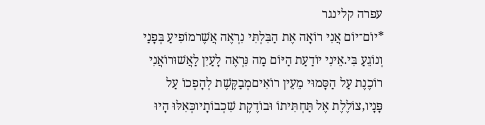עפרה קלינגר
*יוֹם־יוֹם אֲנִי רוֹאָה אֶת הַבִּלְתִּי נִרְאֶה אֲשֶׁרמוֹפִיעַ בְּפָנַי וְנוֹגֵעַ בִּי.אֵינִי יוֹדַעַת הַיּוֹם מַה נִּרְאֶה לָעַיִן לַאֲשׁוּרוֹאֲנִי רוֹכֶנֶת עַל הַסָּמוּי מֵעֵין רוֹאִיםמְבַקֶּשֶׁת לְהָפְכוֹ עַל פָּנָיו,צוֹלֶלֶת אֶל תַּחְתִּיתוֹ וּבוֹדֶקֶת שִׁכְבוֹתָיוכְּאִלּוּ הָיוּ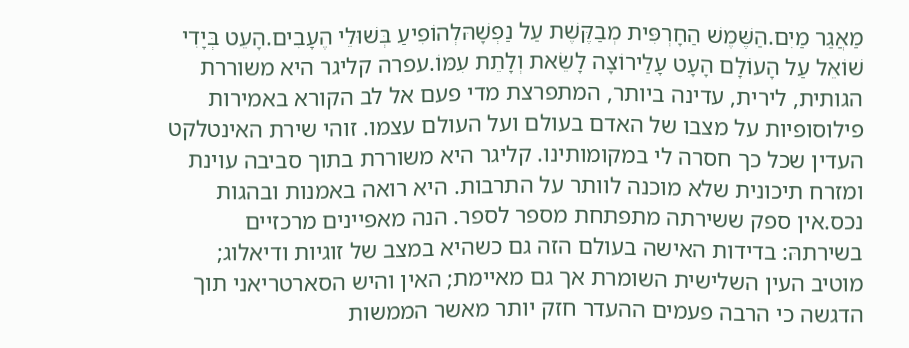מַאֲגַר מַיִם.הַשֶּׁמֶשׁ הַחָרְפִּית מְבַקֶּשֶׁת עַל נַפְשָׁהּלְהוֹפִיעַ בְּשׁוּלֵי הֶעָבִים.הָעֵט בְּיָדִי שׁוֹאֵל עַל הָעוֹלָם הָעָט עָלַירוֹצָה לָשֵׂאת וְלָתֵת עִמּוֹ.עפרה קליגר היא משוררת הגותית, לירית, עדינה ביותר, המתפרצת מדי פעם אל לב הקורא באמירות פילוסופיות על מצבו של האדם בעולם ועל העולם עצמו. זוהי שירת האינטלקט העדין שכל כך חסרה לי במקומותינו. קליגר היא משוררת בתוך סביבה עוינת ומזרח תיכונית שלא מוכנה לוותר על התרבות. היא רואה באמנות ובהגות נכס.אין ספק ששירתה מתפתחת מספר לספר. הנה מאפיינים מרכזיים בשירתהּ: בדידות האישה בעולם הזה גם כשהיא במצב של זוגיות ודיאלוג; מוטיב העין השלישית השומרת אך גם מאיימת; האין והיש הסארטריאני תוך הדגשה כי הרבה פעמים ההעדר חזק יותר מאשר הממשות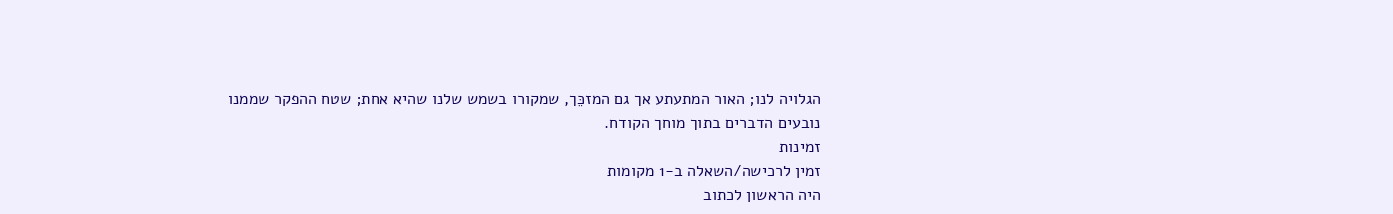הגלויה לנו; האור המתעתע אך גם המזכֵּך, שמקורו בשמש שלנו שהיא אחת; שטח ההפקר שממנו נובעים הדברים בתוך מוחך הקודח.
זמינות
זמין לרכישה/השאלה ב-1 מקומות
היה הראשון לכתוב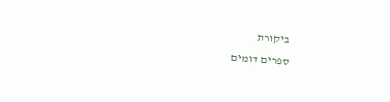ביקורת
ספרים דומים